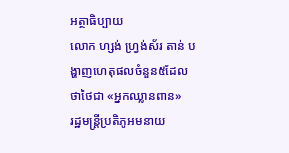អត្ថាធិប្បាយ
លោក ហ្សង់ ហ្វ្រង់ស័រ តាន់ បង្ហាញហេតុផលចំនួន៥ដែលថាថៃជា «អ្នកឈ្លានពាន»
រដ្ឋមន្រ្តីប្រតិភូអមនាយ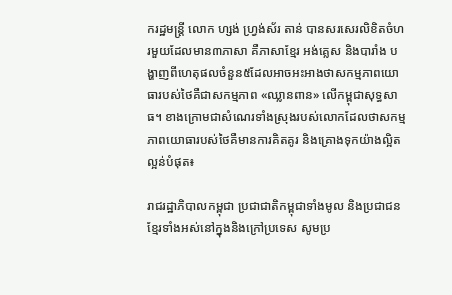ករដ្ឋមន្រ្តី លោក ហ្សង់ ហ្វ្រង់ស័រ តាន់ បានសរសេរលិខិតចំហរមួយដែលមាន៣ភាសា គឺភាសាខ្មែរ អង់គ្លេស និងបារាំង បង្ហាញពីហេតុផលចំនួន៥ដែលអាចអះអាងថាសកម្មភាពយោធារបស់ថៃគឺជាសកម្មភាព «ឈ្លានពាន» លើកម្ពុជាសុទ្ធសាធ។ ខាងក្រោមជាសំណេរទាំងស្រុងរបស់លោកដែលថាសកម្មភាពយោធារបស់ថៃគឺមានការគិតគូរ និងគ្រោងទុកយ៉ាងល្អិតល្អន់បំផុត៖

រាជរដ្ឋាភិបាលកម្ពុជា ប្រជាជាតិកម្ពុជាទាំងមូល និងប្រជាជនខ្មែរទាំងអស់នៅក្នុងនិងក្រៅប្រទេស សូមប្រ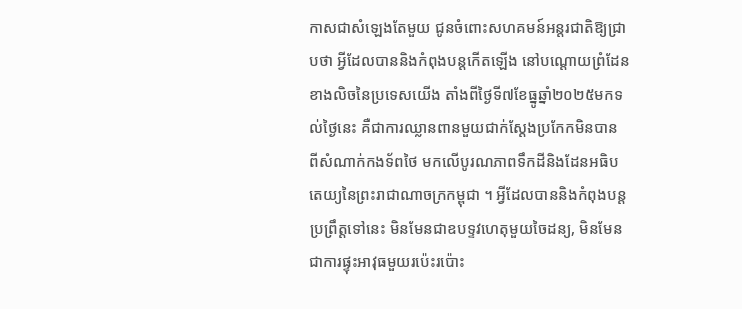កាសជាសំឡេងតែមួយ ជូនចំពោះសហគមន៍អន្តរជាតិឱ្យជ្រាបថា អ្វីដែលបាននិងកំពុងបន្តកើតឡើង នៅបណ្តោយព្រំដែនខាងលិចនៃប្រទេសយើង តាំងពីថ្ងៃទី៧ខែធ្នូឆ្នាំ២០២៥មកទល់ថ្ងៃនេះ គឺជាការឈ្លានពានមួយជាក់ស្តែងប្រកែកមិនបាន ពីសំណាក់កងទ័ពថៃ មកលើបូរណភាពទឹកដីនិងដែនអធិបតេយ្យនៃព្រះរាជាណាចក្រកម្ពុជា ។ អ្វីដែលបាននិងកំពុងបន្តប្រព្រឹត្តទៅនេះ មិនមែនជាឧបទ្ទវហេតុមួយចៃដន្យ, មិនមែនជាការផ្ទុះអាវុធមួយរប៉េះរប៉ោះ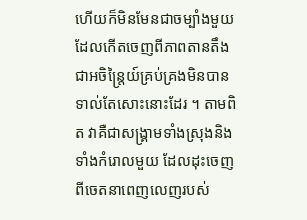ហើយក៏មិនមែនជាចម្បាំងមួយដែលកើតចេញពីភាពតានតឹងជាអចិន្ត្រៃយ៍គ្រប់គ្រងមិនបានទាល់តែសោះនោះដែរ ។ តាមពិត វាគឺជាសង្គ្រាមទាំងស្រុងនិងទាំងកំរោលមួយ ដែលដុះចេញពីចេតនាពេញលេញរបស់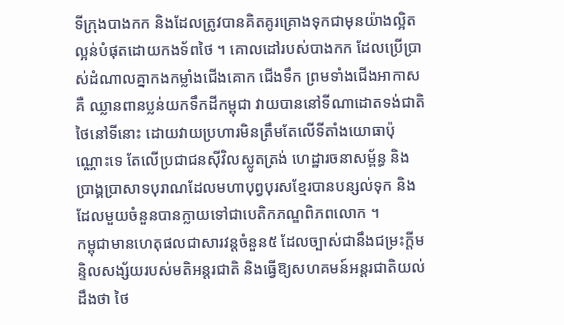ទីក្រុងបាងកក និងដែលត្រូវបានគិតគូរគ្រោងទុកជាមុនយ៉ាងល្អិតល្អន់បំផុតដោយកងទ័ពថៃ ។ គោលដៅរបស់បាងកក ដែលប្រើប្រាស់ដំណាលគ្នាកងកម្លាំងជើងគោក ជើងទឹក ព្រមទាំងជើងអាកាស គឺ ឈ្លានពានប្លន់យកទឹកដីកម្ពុជា វាយបាននៅទីណាដោតទង់ជាតិថៃនៅទីនោះ ដោយវាយប្រហារមិនត្រឹមតែលើទីតាំងយោធាប៉ុណ្ណោះទេ តែលើប្រជាជនស៊ីវិលស្លូតត្រង់ ហេដ្ឋារចនាសម្ព័ន្ធ និងប្រាង្គប្រាសាទបុរាណដែលមហាបុព្វបុរសខ្មែរបានបន្សល់ទុក និងដែលមួយចំនួនបានក្លាយទៅជាបេតិកភណ្ឌពិភពលោក ។
កម្ពុជាមានហេតុផលជាសារវន្តចំនួន៥ ដែលច្បាស់ជានឹងជម្រះក្តីមន្ទិលសង្ស័យរបស់មតិអន្តរជាតិ និងធ្វើឱ្យសហគមន៍អន្តរជាតិយល់ដឹងថា ថៃ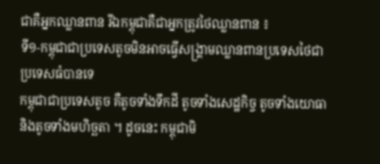ជាគឺអ្នកឈ្លានពាន រីឯកម្ពុជាគឺជាអ្នកត្រូវថៃឈ្លានពាន ៖
ទី១-កម្ពុជាជាប្រទេសតូចមិនអាចធ្វើសង្គ្រាមឈ្លានពានប្រទេសថៃជាប្រទេសធំបានទេ
កម្ពុជាជាប្រទេសតូច គឺតូចទាំងទឹកដី តូចទាំងសេដ្ឋកិច្ច តូចទាំងយោធា និងតូចទាំងមហិច្ឆតា ។ ដូចនេះ កម្ពុជាមិ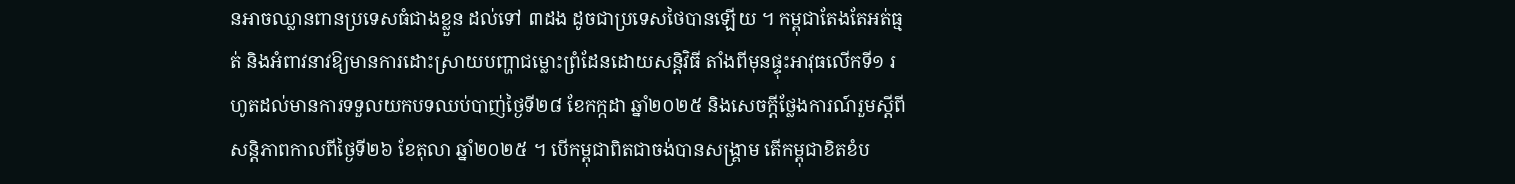នអាចឈ្លានពានប្រទេសធំជាងខ្លួន ដល់ទៅ ៣ដង ដូចជាប្រទេសថៃបានឡើយ ។ កម្ពុជាតែងតែអត់ធ្មត់ និងអំពាវនាវឱ្យមានការដោះស្រាយបញ្ហាជម្លោះព្រំដែនដោយសន្តិវិធី តាំងពីមុនផ្ទុះអាវុធលើកទី១ រហូតដល់មានការទទួលយកបទឈប់បាញ់ថ្ងៃទី២៨ ខែកក្កដា ឆ្នាំ២០២៥ និងសេចក្តីថ្លែងការណ៍រួមស្តីពីសន្តិភាពកាលពីថ្ងៃទី២៦ ខែតុលា ឆ្នាំ២០២៥ ។ បើកម្ពុជាពិតជាចង់បានសង្គ្រាម តើកម្ពុជាខិតខំប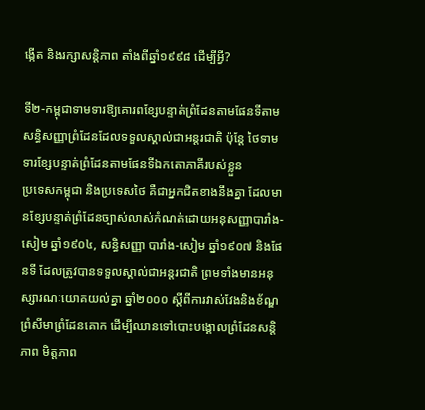ង្កើត និងរក្សាសន្តិភាព តាំងពីឆ្នាំ១៩៩៨ ដើម្បីអ្វី?

ទី២-កម្ពុជាទាមទារឱ្យគោរពខ្សែបន្ទាត់ព្រំដែនតាមផែនទីតាមសន្ធិសញ្ញាព្រំដែនដែលទទួលស្គាល់ជាអន្តរជាតិ ប៉ុន្តែ ថៃទាមទារខ្សែបន្ទាត់ព្រំដែនតាមផែនទីឯកតោភាគីរបស់ខ្លួន
ប្រទេសកម្ពុជា និងប្រទេសថៃ គឺជាអ្នកជិតខាងនឹងគ្នា ដែលមានខ្សែបន្ទាត់ព្រំដែនច្បាស់លាស់កំណត់ដោយអនុសញ្ញាបារាំង-សៀម ឆ្នាំ១៩០៤, សន្ធិសញ្ញា បារាំង-សៀម ឆ្នាំ១៩០៧ និងផែនទី ដែលត្រូវបានទទួលស្គាល់ជាអន្តរជាតិ ព្រមទាំងមានអនុស្សារណៈយោគយល់គ្នា ឆ្នាំ២០០០ ស្តីពីការវាស់វែងនិងខ័ណ្ឌព្រំសីមាព្រំដែនគោក ដើម្បីឈានទៅបោះបង្គោលព្រំដែនសន្តិភាព មិត្តភាព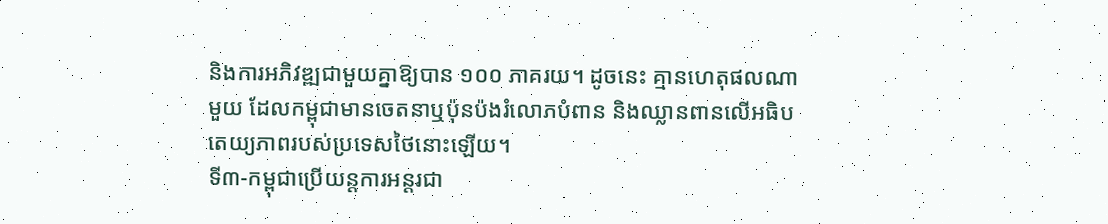និងការអភិវឌ្ឍជាមួយគ្នាឱ្យបាន ១០០ ភាគរយ។ ដូចនេះ គ្មានហេតុផលណាមួយ ដែលកម្ពុជាមានចេតនាឬប៉ុនប៉ងរំលោភបំពាន និងឈ្លានពានលើអធិបតេយ្យភាពរបស់ប្រទេសថៃនោះឡើយ។
ទី៣-កម្ពុជាប្រើយន្តការអន្តរជា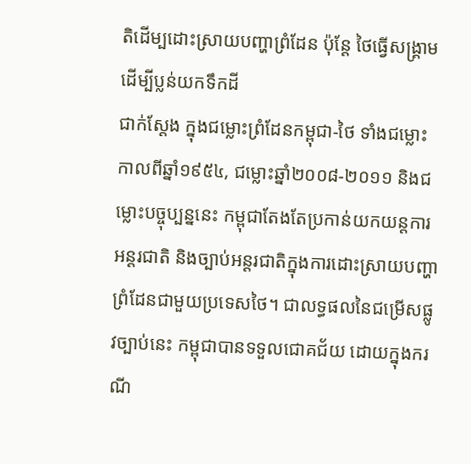តិដើម្បដោះស្រាយបញ្ហាព្រំដែន ប៉ុន្តែ ថៃធ្វើសង្គ្រាមដើម្បីប្លន់យកទឹកដី
ជាក់ស្ដែង ក្នុងជម្លោះព្រំដែនកម្ពុជា-ថៃ ទាំងជម្លោះកាលពីឆ្នាំ១៩៥៤, ជម្លោះឆ្នាំ២០០៨-២០១១ និងជម្លោះបច្ចុប្បន្ននេះ កម្ពុជាតែងតែប្រកាន់យកយន្តការអន្តរជាតិ និងច្បាប់អន្តរជាតិក្នុងការដោះស្រាយបញ្ហាព្រំដែនជាមួយប្រទេសថៃ។ ជាលទ្ធផលនៃជម្រើសផ្លូវច្បាប់នេះ កម្ពុជាបានទទួលជោគជ័យ ដោយក្នុងករណី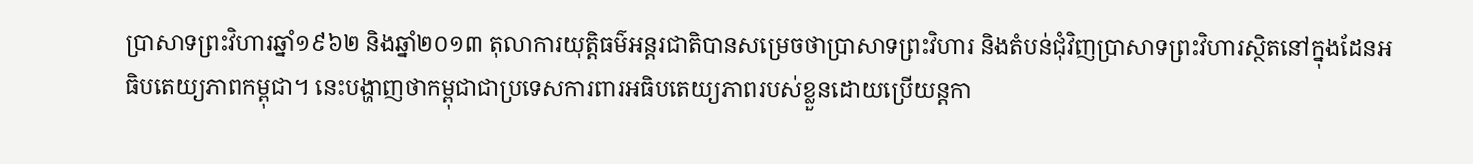ប្រាសាទព្រះវិហារឆ្នាំ១៩៦២ និងឆ្នាំ២០១៣ តុលាការយុត្តិធម៌អន្តរជាតិបានសម្រេចថាប្រាសាទព្រះវិហារ និងតំបន់ជុំវិញប្រាសាទព្រះវិហារស្ថិតនៅក្នុងដែនអធិបតេយ្យភាពកម្ពុជា។ នេះបង្ហាញថាកម្ពុជាជាប្រទេសការពារអធិបតេយ្យភាពរបស់ខ្លួនដោយប្រើយន្តកា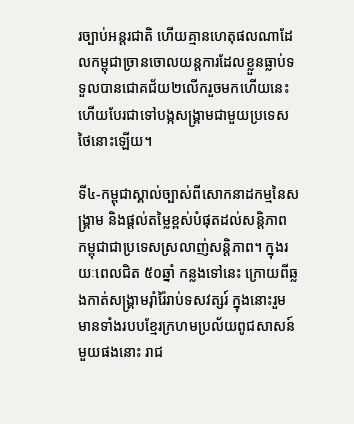រច្បាប់អន្តរជាតិ ហើយគ្មានហេតុផលណាដែលកម្ពុជាច្រានចោលយន្តការដែលខ្លួនធ្លាប់ទទួលបានជោគជ័យ២លើករួចមកហើយនេះ ហើយបែរជាទៅបង្កសង្រ្គាមជាមួយប្រទេសថៃនោះឡើយ។

ទី៤-កម្ពុជាស្គាល់ច្បាស់ពីសោកនាដកម្មនៃសង្គ្រាម និងផ្ដល់តម្លៃខ្ពស់បំផុតដល់សន្តិភាព
កម្ពុជាជាប្រទេសស្រលាញ់សន្តិភាព។ ក្នុងរយៈពេលជិត ៥០ឆ្នាំ កន្លងទៅនេះ ក្រោយពីឆ្លងកាត់សង្គ្រាមរ៉ាំរ៉ៃរាប់ទសវត្សរ៍ ក្នុងនោះរួមមានទាំងរបបខ្មែរក្រហមប្រល័យពូជសាសន៍មួយផងនោះ រាជ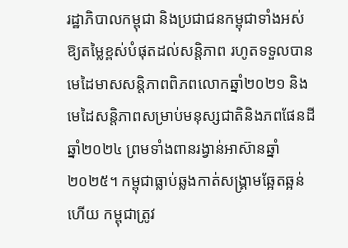រដ្ឋាភិបាលកម្ពុជា និងប្រជាជនកម្ពុជាទាំងអស់ឱ្យតម្លៃខ្ពស់បំផុតដល់សន្តិភាព រហូតទទួលបានមេដៃមាសសន្តិភាពពិភពលោកឆ្នាំ២០២១ និងមេដៃសន្តិភាពសម្រាប់មនុស្សជាតិនិងភពផែនដីឆ្នាំ២០២៤ ព្រមទាំងពានរង្វាន់អាស៊ានឆ្នាំ២០២៥។ កម្ពុជាធ្លាប់ឆ្លងកាត់សង្រ្គាមឆ្អែតឆ្អន់ហើយ កម្ពុជាត្រូវ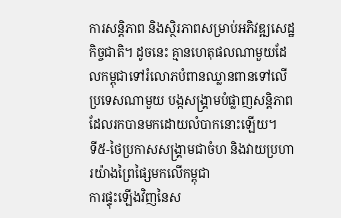ការសន្តិភាព និងស្ថិរភាពសម្រាប់អភិវឌ្ឍសេដ្ឋកិច្ចជាតិ។ ដូចនេះ គ្មានហេតុផលណាមួយដែលកម្ពុជាទៅរំលោភបំពានឈ្លានពានទៅលើប្រទេសណាមួយ បង្កសង្គ្រាមបំផ្លាញសន្តិភាពដែលរកបានមកដោយលំបាកនោះឡើយ។
ទី៥-ថៃប្រកាសសង្គ្រាមជាចំហ និងវាយប្រហារយ៉ាងព្រៃផ្សៃមកលើកម្ពុជា
ការផ្ទុះឡើងវិញនៃស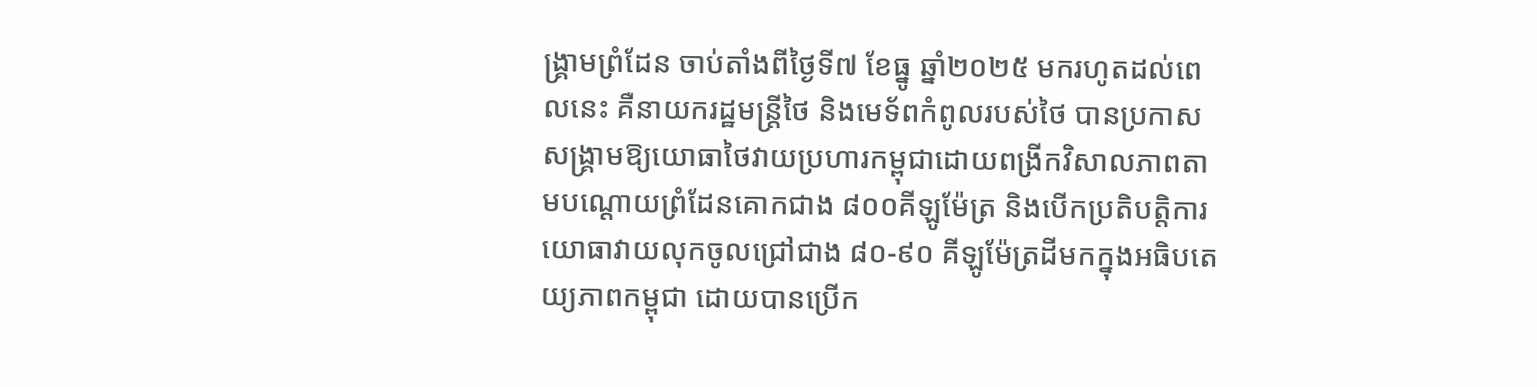ង្គ្រាមព្រំដែន ចាប់តាំងពីថ្ងៃទី៧ ខែធ្នូ ឆ្នាំ២០២៥ មករហូតដល់ពេលនេះ គឺនាយករដ្ឋមន្ត្រីថៃ និងមេទ័ពកំពូលរបស់ថៃ បានប្រកាសសង្គ្រាមឱ្យយោធាថៃវាយប្រហារកម្ពុជាដោយពង្រីកវិសាលភាពតាមបណ្តោយព្រំដែនគោកជាង ៨០០គីឡូម៉ែត្រ និងបើកប្រតិបត្តិការយោធាវាយលុកចូលជ្រៅជាង ៨០-៩០ គីឡូម៉ែត្រដីមកក្នុងអធិបតេយ្យភាពកម្ពុជា ដោយបានប្រើក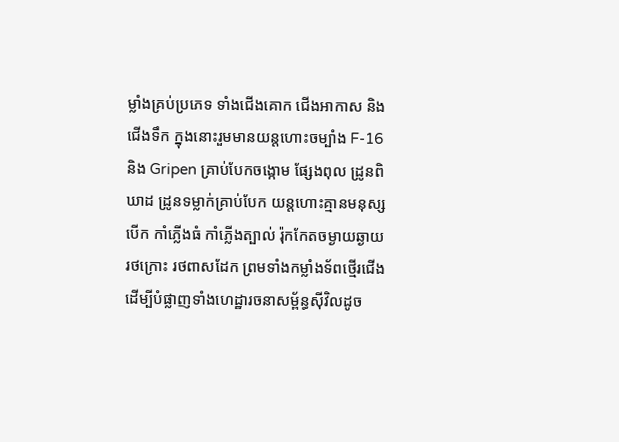ម្លាំងគ្រប់ប្រភេទ ទាំងជើងគោក ជើងអាកាស និងជើងទឹក ក្នុងនោះរួមមានយន្តហោះចម្បាំង F-16 និង Gripen គ្រាប់បែកចង្កោម ផ្សែងពុល ដ្រូនពិឃាដ ដ្រូនទម្លាក់គ្រាប់បែក យន្តហោះគ្មានមនុស្សបើក កាំភ្លើងធំ កាំភ្លើងត្បាល់ រ៉ុកកែតចម្ងាយឆ្ងាយ រថក្រោះ រថពាសដែក ព្រមទាំងកម្លាំងទ័ពថ្មើរជើង ដើម្បីបំផ្លាញទាំងហេដ្ឋារចនាសម្ព័ន្ធស៊ីវិលដូច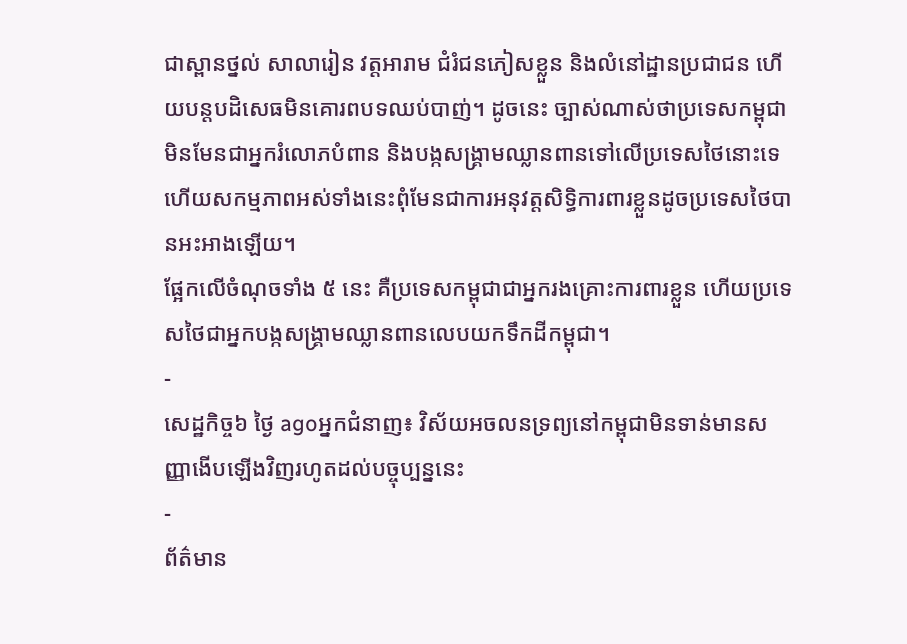ជាស្ពានថ្នល់ សាលារៀន វត្តអារាម ជំរំជនភៀសខ្លួន និងលំនៅដ្ឋានប្រជាជន ហើយបន្តបដិសេធមិនគោរពបទឈប់បាញ់។ ដូចនេះ ច្បាស់ណាស់ថាប្រទេសកម្ពុជាមិនមែនជាអ្នករំលោភបំពាន និងបង្កសង្គ្រាមឈ្លានពានទៅលើប្រទេសថៃនោះទេ ហើយសកម្មភាពអស់ទាំងនេះពុំមែនជាការអនុវត្តសិទ្ធិការពារខ្លួនដូចប្រទេសថៃបានអះអាងឡើយ។
ផ្អែកលើចំណុចទាំង ៥ នេះ គឺប្រទេសកម្ពុជាជាអ្នករងគ្រោះការពារខ្លួន ហើយប្រទេសថៃជាអ្នកបង្កសង្គ្រាមឈ្លានពានលេបយកទឹកដីកម្ពុជា។
-
សេដ្ឋកិច្ច៦ ថ្ងៃ agoអ្នកជំនាញ៖ វិស័យអចលនទ្រព្យនៅកម្ពុជាមិនទាន់មានសញ្ញាងើបឡើងវិញរហូតដល់បច្ចុប្បន្ននេះ
-
ព័ត៌មាន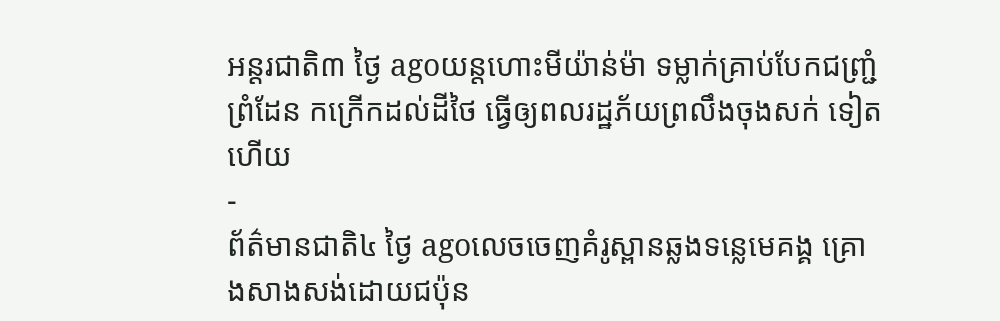អន្ដរជាតិ៣ ថ្ងៃ agoយន្តហោះមីយ៉ាន់ម៉ា ទម្លាក់គ្រាប់បែកជញ្ជ្រំព្រំដែន កក្រើកដល់ដីថៃ ធ្វើឲ្យពលរដ្ឋភ័យព្រលឹងចុងសក់ ទៀតហើយ
-
ព័ត៌មានជាតិ៤ ថ្ងៃ agoលេចចេញគំរូស្ពានឆ្លងទន្លេមេគង្គ គ្រោងសាងសង់ដោយជប៉ុន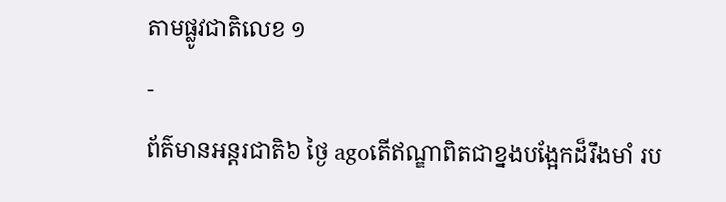តាមផ្លូវជាតិលេខ ១
-
ព័ត៌មានអន្ដរជាតិ៦ ថ្ងៃ agoតើឥណ្ឌាពិតជាខ្នងបង្អែកដ៏រឹងមាំ រប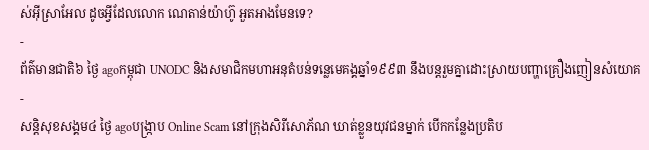ស់អ៊ីស្រាអែល ដូចអ្វីដែលលោក ណេតាន់យ៉ាហ៊ូ អួតអាងមែនទេ?
-
ព័ត៌មានជាតិ៦ ថ្ងៃ agoកម្ពុជា UNODC និងសមាជិកមហាអនុតំបន់ទន្លេមេគង្គឆ្នាំ១៩៩៣ នឹងបន្តរួមគ្នាដោះស្រាយបញ្ហាគ្រឿងញៀនសំយោគ
-
សន្តិសុខសង្គម៤ ថ្ងៃ agoបង្ក្រាប Online Scam នៅក្រុងសិរីសោភ័ណ ឃាត់ខ្លួនយុវជនម្នាក់ បើកកន្លែងប្រតិប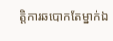ត្តិការឆបោកតែម្នាក់ឯ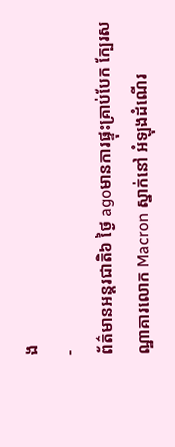ង
-
ព័ត៌មានអន្ដរជាតិ៦ ថ្ងៃ agoមានការផ្ទុះគ្រាប់បែក ក្បែរសណ្ឋាគារលោក Macron ស្នាក់នៅ អំឡុងដំណើរ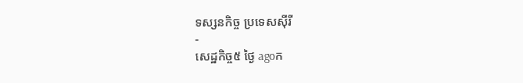ទស្សនកិច្ច ប្រទេសស៊ីរី
-
សេដ្ឋកិច្ច៥ ថ្ងៃ agoក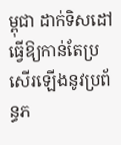ម្ពុជា ដាក់ទិសដៅធ្វើឱ្យកាន់តែប្រសើរឡើងនូវប្រព័ន្ធភ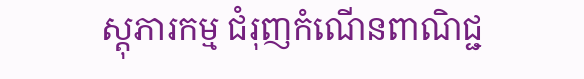ស្តុភារកម្ម ជំរុញកំណើនពាណិជ្ជ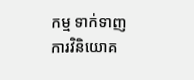កម្ម ទាក់ទាញការវិនិយោគ